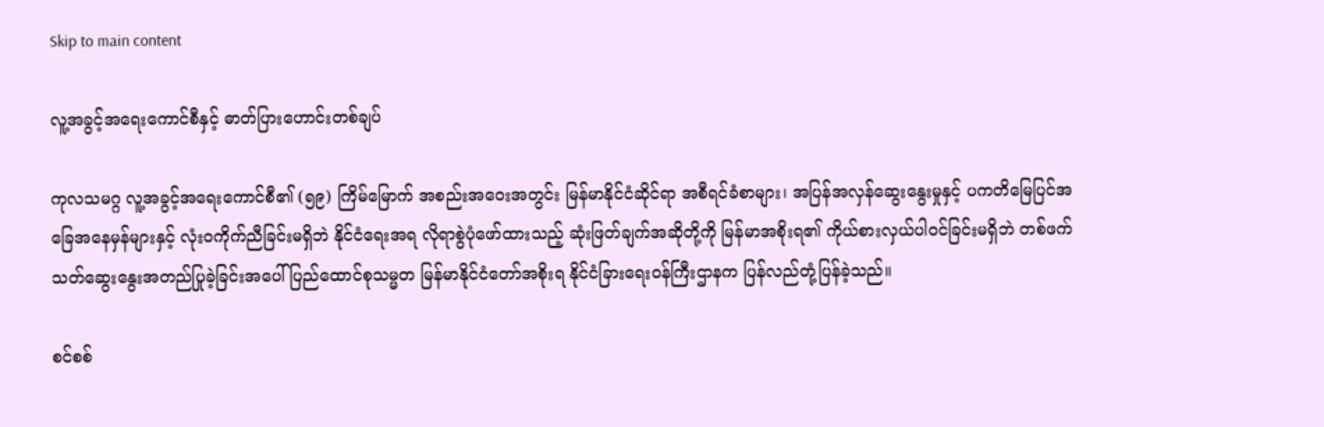Skip to main content

လူ့အခွင့်အရေးကောင်စီနှင့် ဓာတ်ပြားဟောင်းတစ်ချပ်

ကုလသမဂ္ဂ လူ့အခွင့်အရေးကောင်စီ၏ (၅၉) ကြိမ်မြောက် အစည်းအဝေးအတွင်း မြန်မာနိုင်ငံဆိုင်ရာ အစီရင်ခံစာများ၊ အပြန်အလှန်ဆွေးနွေးမှုနှင့် ပကတိမြေပြင်အခြေအနေမှန်များနှင့် လုံးဝကိုက်ညီခြင်းမရှိဘဲ နိုင်ငံရေးအရ လိုရာစွဲပုံဖော်ထားသည့် ဆုံးဖြတ်ချက်အဆိုတို့ကို မြန်မာအစိုးရ၏ ကိုယ်စားလှယ်ပါဝင်ခြင်းမရှိဘဲ တစ်ဖက်သတ်ဆွေးနွေးအတည်ပြုခဲ့ခြင်းအပေါ် ပြည်ထောင်စုသမ္မတ မြန်မာနိုင်ငံတော်အစိုးရ နိုင်ငံခြားရေးဝန်ကြီးဌာနက ပြန်လည်တုံ့ပြန်ခဲ့သည်။

စင်စစ်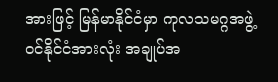အားဖြင့် မြန်မာနိုင်ငံမှာ ကုလသမဂ္ဂအဖွဲ့ဝင်နိုင်ငံအားလုံး အချုပ်အ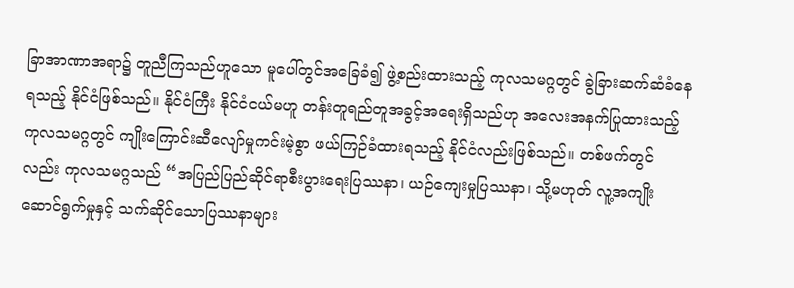ခြာအာဏာအရာ၌ တူညီကြသည်ဟူသော မူပေါ်တွင်အခြေခံ၍ ဖွဲ့စည်းထားသည့် ကုလသမဂ္ဂတွင် ခွဲခြားဆက်ဆံခံနေရသည့် နိုင်ငံဖြစ်သည်။ နိုင်ငံကြီး နိုင်ငံငယ်မဟူ တန်းတူရည်တူအခွင့်အရေးရှိသည်ဟု အလေးအနက်ပြုထားသည့် ကုလသမဂ္ဂတွင် ကျိုးကြောင်းဆီလျော်မှုကင်းမဲ့စွာ ဖယ်ကြဉ်ခံထားရသည့် နိုင်ငံလည်းဖြစ်သည်။ တစ်ဖက်တွင်လည်း ကုလသမဂ္ဂသည် “အပြည်ပြည်ဆိုင်ရာစီးပွားရေးပြဿနာ၊ ယဉ်ကျေးမှုပြဿနာ၊ သို့မဟုတ် လူ့အကျိုးဆောင်ရွက်မှုနှင့် သက်ဆိုင်သောပြဿနာများ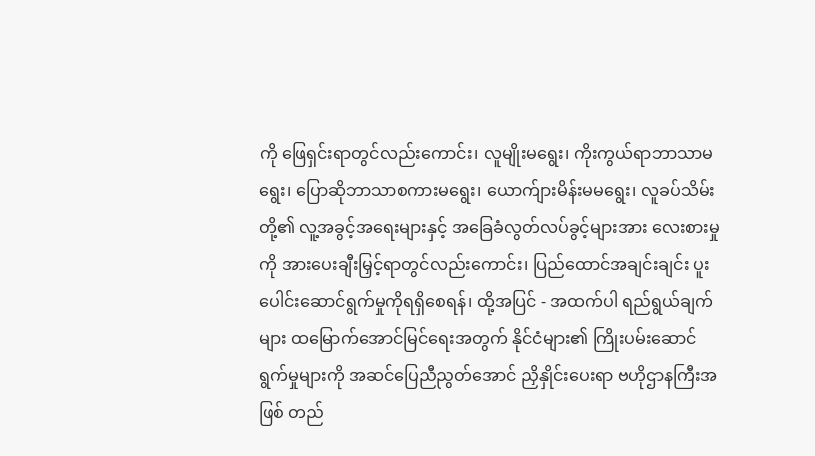ကို ဖြေရှင်းရာတွင်လည်းကောင်း၊ လူမျိုးမရွေး၊ ကိုးကွယ်ရာဘာသာမရွေး၊ ပြောဆိုဘာသာစကားမရွေး၊ ယောက်ျားမိန်းမမရွေး၊ လူခပ်သိမ်းတို့၏ လူ့အခွင့်အရေးများနှင့် အခြေခံလွတ်လပ်ခွင့်များအား လေးစားမှုကို အားပေးချီးမြှင့်ရာတွင်လည်းကောင်း၊ ပြည်ထောင်အချင်းချင်း ပူးပေါင်းဆောင်ရွက်မှုကိုရရှိစေရန်၊ ထို့အပြင် - အထက်ပါ ရည်ရွယ်ချက်များ ထမြောက်အောင်မြင်ရေးအတွက် နိုင်ငံများ၏ ကြိုးပမ်းဆောင်ရွက်မှုများကို အဆင်ပြေညီညွတ်အောင် ညှိနှိုင်းပေးရာ ဗဟိုဌာနကြီးအဖြစ် တည်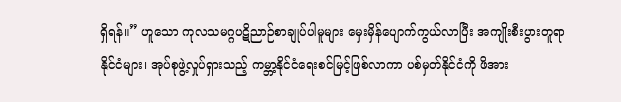ရှိရန်။” ဟူသော ကုလသမဂ္ဂပဋိညာဉ်စာချုပ်ပါမူများ မှေးမှိန်ပျောက်ကွယ်လာပြီး အကျိုးစီးပွားတူရာ နိုင်ငံများ၊ အုပ်စုဖွဲ့လှုပ်ရှားသည့် ကမ္ဘာ့နိုင်ငံရေးစင်မြင့်ဖြစ်လာကာ ပစ်မှတ်နိုင်ငံကို ဖိအား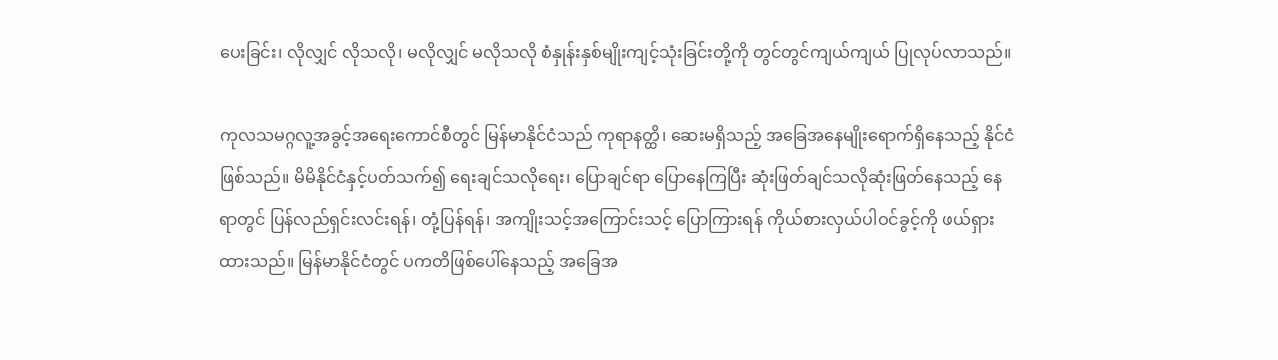ပေးခြင်း၊ လိုလျှင် လိုသလို၊ မလိုလျှင် မလိုသလို စံနှုန်းနှစ်မျိုးကျင့်သုံးခြင်းတို့ကို တွင်တွင်ကျယ်ကျယ် ပြုလုပ်လာသည်။

ကုလသမဂ္ဂလူ့အခွင့်အရေးကောင်စီတွင် မြန်မာနိုင်ငံသည် ကုရာနတ္ထိ၊ ဆေးမရှိသည့် အခြေအနေမျိုးရောက်ရှိနေသည့် နိုင်ငံဖြစ်သည်။ မိမိနိုင်ငံနှင့်ပတ်သက်၍ ရေးချင်သလိုရေး၊ ပြောချင်ရာ ပြောနေကြပြီး ဆုံးဖြတ်ချင်သလိုဆုံးဖြတ်နေသည့် နေရာတွင် ပြန်လည်ရှင်းလင်းရန်၊ တုံ့ပြန်ရန်၊ အကျိုးသင့်အကြောင်းသင့် ပြောကြားရန် ကိုယ်စားလှယ်ပါဝင်ခွင့်ကို ဖယ်ရှားထားသည်။ မြန်မာနိုင်ငံတွင် ပကတိဖြစ်ပေါ်နေသည့် အခြေအ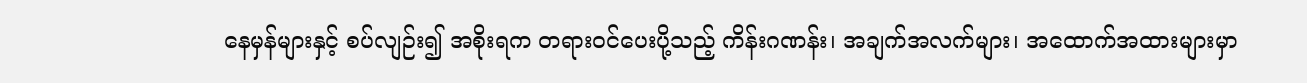နေမှန်များနှင့် စပ်လျဉ်း၍ အစိုးရက တရားဝင်ပေးပို့သည့် ကိန်းဂဏန်း၊ အချက်အလက်များ၊ အထောက်အထားများမှာ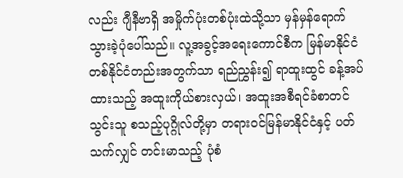လည်း ဂျီနီဗာရှိ အမှိုက်ပုံးတစ်ပုံးထဲသို့သာ မှန်မှန်ရောက်သွားခဲ့ပုံပေါ်သည်။ လူ့အခွင့်အရေးကောင်စီက မြန်မာနိုင်ငံတစ်နိုင်ငံတည်းအတွက်သာ ရည်ညွှန်း၍ ရာထူးထွင် ခန့်အပ်ထားသည့် အထူးကိုယ်စားလှယ်၊ အထူးအစီရင်ခံစာတင်သွင်းသူ စသည့်ပုဂ္ဂိုလ်တို့မှာ တရားဝင်မြန်မာနိုင်ငံနှင့် ပတ်သက်လျှင် တင်းမာသည့် ပုံစံ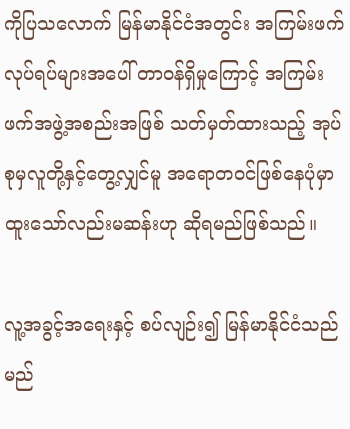ကိုပြသလောက် မြန်မာနိုင်ငံအတွင်း အကြမ်းဖက်လုပ်ရပ်များအပေါ် တာဝန်ရှိမှုကြောင့် အကြမ်းဖက်အဖွဲ့အစည်းအဖြစ် သတ်မှတ်ထားသည့် အုပ်စုမှလူတို့နှင့်တွေ့လျှင်မူ အရောတဝင်ဖြစ်နေပုံမှာ ထူးသော်လည်းမဆန်းဟု ဆိုရမည်ဖြစ်သည်။

လူ့အခွင့်အရေးနှင့် စပ်လျဉ်း၍ မြန်မာနိုင်ငံသည် မည်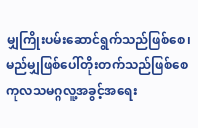မျှကြိုးပမ်းဆောင်ရွက်သည်ဖြစ်စေ၊ မည်မျှဖြစ်ပေါ်တိုးတက်သည်ဖြစ်စေ ကုလသမဂ္ဂလူ့အခွင့်အရေး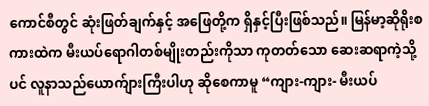ကောင်စီတွင် ဆုံးဖြတ်ချက်နှင့် အဖြေတို့က ရှိနှင့်ပြီးဖြစ်သည်။ မြန်မာ့ဆိုရိုးစကားထဲက မီးယပ်ရောဂါတစ်မျိုးတည်းကိုသာ ကုတတ်သော ဆေးဆရာကဲ့သို့ပင် လူနာသည်ယောက်ျားကြီးပါဟု ဆိုစေကာမူ “ကျား-ကျား- မီးယပ်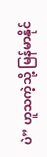ပဲ” ဟူသကဲ့သို့ မြန်မာနိုင်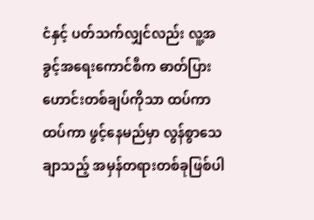ငံနှင့် ပတ်သက်လျှင်လည်း လူ့အခွင့်အရေးကောင်စီက ဓာတ်ပြားဟောင်းတစ်ချပ်ကိုသာ ထပ်ကာထပ်ကာ ဖွင့်နေမည်မှာ လွန်စွာသေချာသည့် အမှန်တရားတစ်ခုဖြစ်ပါ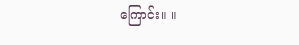ကြောင်း။ ။